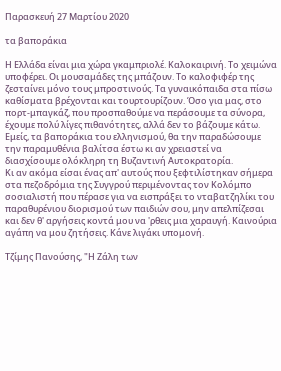Παρασκευή 27 Μαρτίου 2020

τα βαποράκια

Η Ελλάδα είναι μια χώρα γκαμπριολέ. Καλοκαιρινή. Το χειμώνα υποφέρει. Οι μουσαμάδες της μπάζουν. Το καλοφιφέρ της ζεσταίνει μόνο τους μπροστινούς. Τα γυναικόπαιδα στα πίσω καθίσματα βρέχονται και τουρτουρίζουν. Όσο για μας, στο πορτ-μπαγκάζ, που προσπαθούμε να περάσουμε τα σύνορα, έχουμε πολύ λίγες πιθανότητες, αλλά δεν το βάζουμε κάτω. Εμείς, τα βαποράκια του ελληνισμού, θα την παραδώσουμε την παραμυθένια βαλίτσα έστω κι αν χρειαστεί να διασχίσουμε ολόκληρη τη Βυζαντινή Αυτοκρατορία.
Κι αν ακόμα είσαι ένας απ' αυτούς που ξεφτιλίστηκαν σήμερα στα πεζοδρόμια της Συγγρού περιμένοντας τον Κολόμπο σοσιαλιστή που πέρασε για να εισπράξει το νταβατζηλίκι του παραθυρένιου διορισμού των παιδιών σου, μην απελπίζεσαι και δεν θ' αργήσεις κοντά μου να 'ρθεις μια χαραυγή. Καινούρια αγάπη να μου ζητήσεις. Κάνε λιγάκι υπομονή.

Τζίμης Πανούσης, "Η Ζάλη των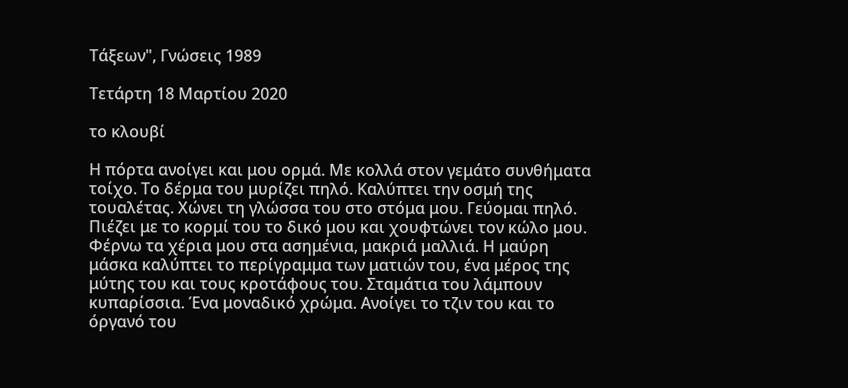Τάξεων", Γνώσεις 1989

Τετάρτη 18 Μαρτίου 2020

το κλουβί

Η πόρτα ανοίγει και μου ορμά. Με κολλά στον γεμάτο συνθήματα τοίχο. Το δέρμα του μυρίζει πηλό. Καλύπτει την οσμή της τουαλέτας. Χώνει τη γλώσσα του στο στόμα μου. Γεύομαι πηλό. Πιέζει με το κορμί του το δικό μου και χουφτώνει τον κώλο μου.
Φέρνω τα χέρια μου στα ασημένια, μακριά μαλλιά. Η μαύρη μάσκα καλύπτει το περίγραμμα των ματιών του, ένα μέρος της μύτης του και τους κροτάφους του. Σταμάτια του λάμπουν κυπαρίσσια. Ένα μοναδικό χρώμα. Ανοίγει το τζιν του και το όργανό του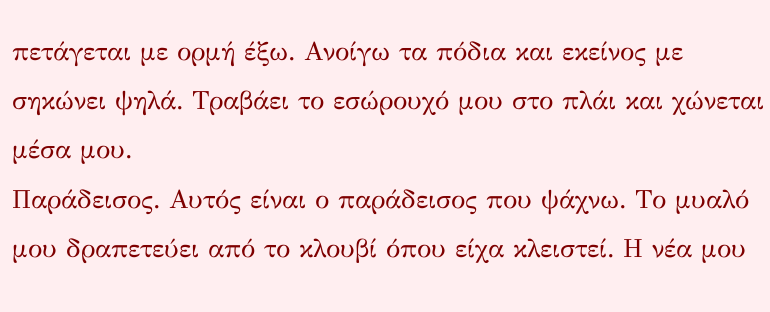πετάγεται με ορμή έξω. Ανοίγω τα πόδια και εκείνος με σηκώνει ψηλά. Τραβάει το εσώρουχό μου στο πλάι και χώνεται μέσα μου.
Παράδεισος. Αυτός είναι ο παράδεισος που ψάχνω. Το μυαλό μου δραπετεύει από το κλουβί όπου είχα κλειστεί. Η νέα μου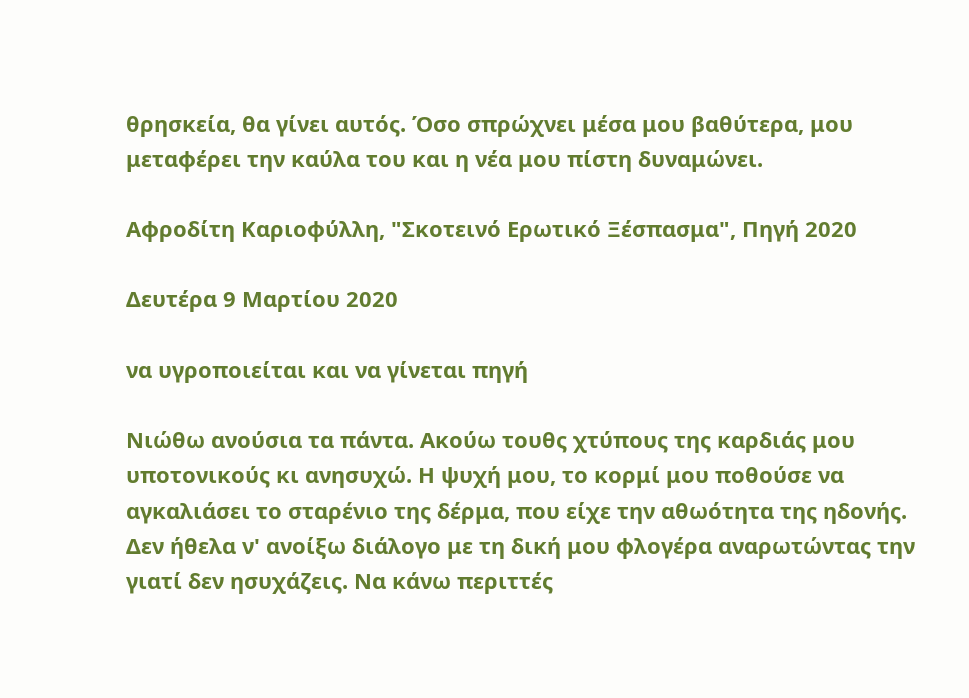θρησκεία, θα γίνει αυτός. Όσο σπρώχνει μέσα μου βαθύτερα, μου μεταφέρει την καύλα του και η νέα μου πίστη δυναμώνει.

Αφροδίτη Καριοφύλλη, "Σκοτεινό Ερωτικό Ξέσπασμα", Πηγή 2020

Δευτέρα 9 Μαρτίου 2020

να υγροποιείται και να γίνεται πηγή

Νιώθω ανούσια τα πάντα. Ακούω τουθς χτύπους της καρδιάς μου υποτονικούς κι ανησυχώ. Η ψυχή μου, το κορμί μου ποθούσε να αγκαλιάσει το σταρένιο της δέρμα, που είχε την αθωότητα της ηδονής. Δεν ήθελα ν' ανοίξω διάλογο με τη δική μου φλογέρα αναρωτώντας την γιατί δεν ησυχάζεις. Να κάνω περιττές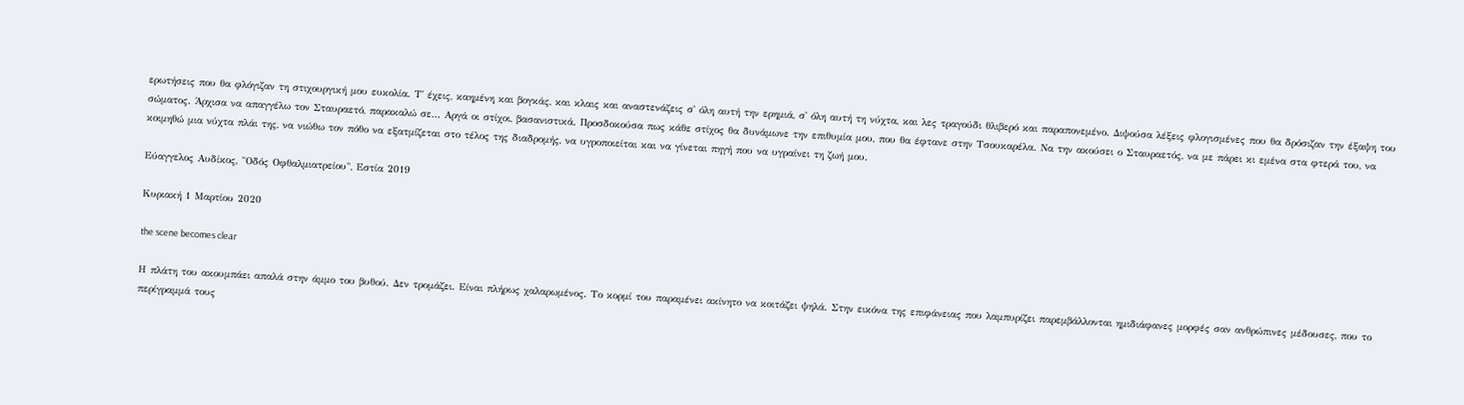ερωτήσεις που θα φλόγιζαν τη στιχουργική μου ευκολία. Τ' έχεις, καημένη και βογκάς, και κλαις και αναστενάζεις σ' όλη αυτή την ερημιά, σ' όλη αυτή τη νύχτα, και λες τραγούδι θλιβερό και παραπονεμένο. Διψούσα λέξεις φλογισμένες που θα δρόσιζαν την έξαψη του σώματος. Άρχισα να απαγγέλω τον Σταυραετό, παρακαλώ σε... Αργά οι στίχοι, βασανιστικά. Προσδοκούσα πως κάθε στίχος θα δυνάμωνε την επιθυμία μου, που θα έφτανε στην Τσουκαρέλα. Να την ακούσει ο Σταυραετός, να με πάρει κι εμένα στα φτερά του, να κοιμηθώ μια νύχτα πλάι της, να νιώθω τον πόθο να εξατμίζεται στο τέλος της διαδρομής, να υγροποιείται και να γίνεται πηγή που να υγραίνει τη ζωή μου.

Εύαγγελος Αυδίκος, "Οδός Οφθαλμιατρείου", Εστία 2019

Κυριακή 1 Μαρτίου 2020

the scene becomes clear

Η πλάτη του ακουμπάει απαλά στην άμμο του βυθού. Δεν τρομάζει. Είναι πλήρως χαλαρωμένος. Το κορμί του παραμένει ακίνητο να κοιτάζει ψηλά. Στην εικόνα της επιφάνειας που λαμπυρίζει παρεμβάλλονται ημιδιάφανες μορφές σαν ανθρώπινες μέδουσες, που το περίγραμμά τους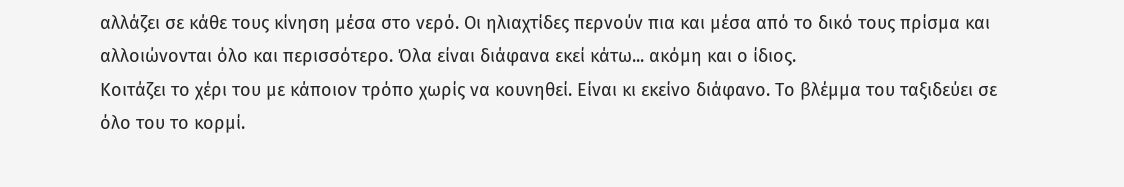αλλάζει σε κάθε τους κίνηση μέσα στο νερό. Οι ηλιαχτίδες περνούν πια και μέσα από το δικό τους πρίσμα και αλλοιώνονται όλο και περισσότερο. Όλα είναι διάφανα εκεί κάτω... ακόμη και ο ίδιος.
Κοιτάζει το χέρι του με κάποιον τρόπο χωρίς να κουνηθεί. Είναι κι εκείνο διάφανο. Το βλέμμα του ταξιδεύει σε όλο του το κορμί.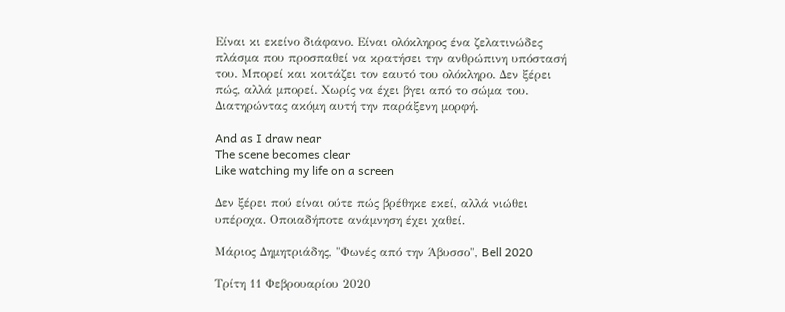Είναι κι εκείνο διάφανο. Είναι ολόκληρος ένα ζελατινώδες πλάσμα που προσπαθεί να κρατήσει την ανθρώπινη υπόστασή του. Μπορεί και κοιτάζει τον εαυτό του ολόκληρο. Δεν ξέρει πώς, αλλά μπορεί. Χωρίς να έχει βγει από το σώμα του. Διατηρώντας ακόμη αυτή την παράξενη μορφή.

And as I draw near
The scene becomes clear
Like watching my life on a screen

Δεν ξέρει πού είναι ούτε πώς βρέθηκε εκεί, αλλά νιώθει υπέροχα. Οποιαδήποτε ανάμνηση έχει χαθεί.

Μάριος Δημητριάδης, "Φωνές από την Άβυσσο", Bell 2020

Τρίτη 11 Φεβρουαρίου 2020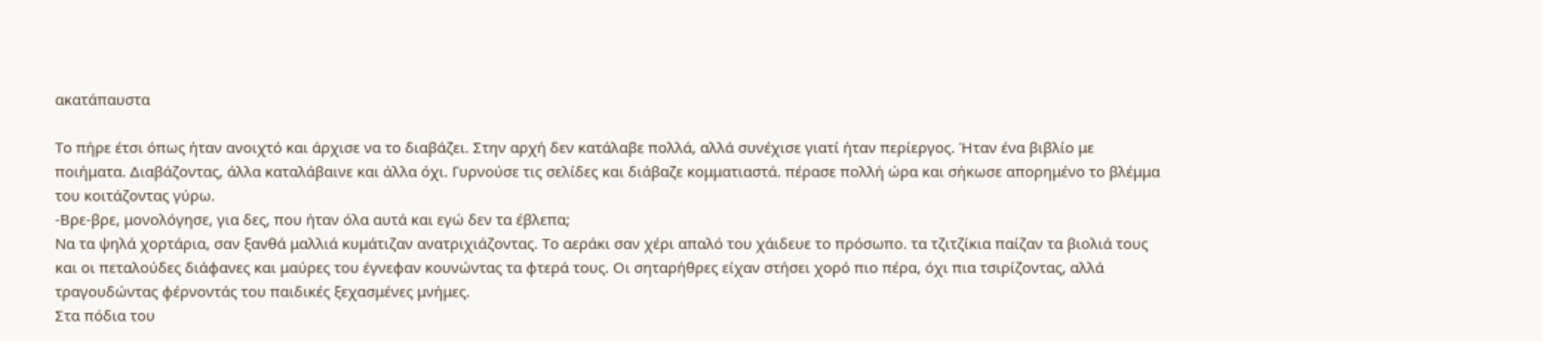ακατάπαυστα

Το πήρε έτσι όπως ήταν ανοιχτό και άρχισε να το διαβάζει. Στην αρχή δεν κατάλαβε πολλά, αλλά συνέχισε γιατί ήταν περίεργος. Ήταν ένα βιβλίο με ποιήματα. Διαβάζοντας, άλλα καταλάβαινε και άλλα όχι. Γυρνούσε τις σελίδες και διάβαζε κομματιαστά. πέρασε πολλή ώρα και σήκωσε απορημένο το βλέμμα του κοιτάζοντας γύρω.
-Βρε-βρε, μονολόγησε, για δες, που ήταν όλα αυτά και εγώ δεν τα έβλεπα;
Να τα ψηλά χορτάρια, σαν ξανθά μαλλιά κυμάτιζαν ανατριχιάζοντας. Το αεράκι σαν χέρι απαλό του χάιδευε το πρόσωπο. τα τζιτζίκια παίζαν τα βιολιά τους και οι πεταλούδες διάφανες και μαύρες του έγνεφαν κουνώντας τα φτερά τους. Οι σηταρήθρες είχαν στήσει χορό πιο πέρα, όχι πια τσιρίζοντας, αλλά τραγουδώντας φέρνοντάς του παιδικές ξεχασμένες μνήμες.
Στα πόδια του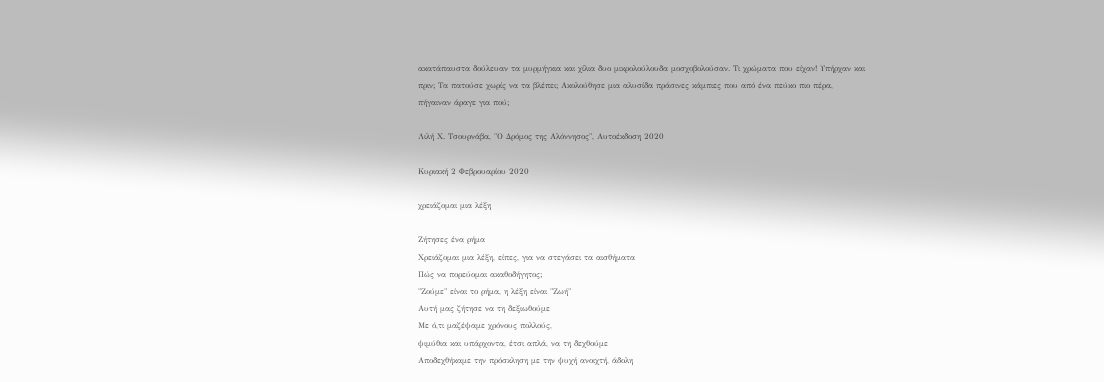ακατάπαυστα δούλευαν τα μυρμήγκια και χίλια δυο μικρολούλουδα μοσχοβολούσαν. Τι χρώματα που είχαν! Υπήρχαν και πριν; Τα πατούσε χωρίς να τα βλέπει; Ακολούθησε μια αλυσίδα πράσινες κάμπιες που από ένα πεύκο πιο πέρα, πήγαιναν άραγε για πού;

Λιλή Χ. Τσουρνάβα, "Ο Δρόμος της Αλόννησος", Αυτοέκδοση 2020

Κυριακή 2 Φεβρουαρίου 2020

χρειάζομαι μια λέξη

Ζήτησες ένα ρήμα
Χρειάζομαι μια λέξη, είπες, για να στεγάσει τα αισθήματα
Πώς να πορεύομαι ακαθοδήγητος;
"Ζούμε" είναι το ρήμα, η λέξη είναι "Ζωή"
Αυτή μας ζήτησε να τη δεξιωθούμε
Με ό,τι μαζέψαμε χρόνους πολλούς,
ψιμύθια και υπάρχοντα, έτσι απλά, να τη δεχθούμε
Αποδεχθήκαμε την πρόσκληση με την ψυχή ανοιχτή, άδολη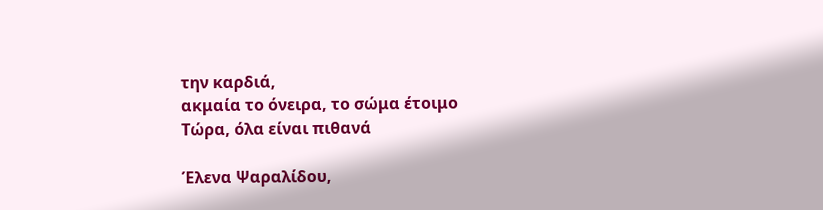την καρδιά,
ακμαία το όνειρα, το σώμα έτοιμο
Τώρα, όλα είναι πιθανά

Έλενα Ψαραλίδου,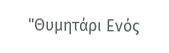"Θυμητάρι Ενός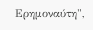Ερημοναύτη",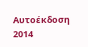Αυτοέκδοση 2014